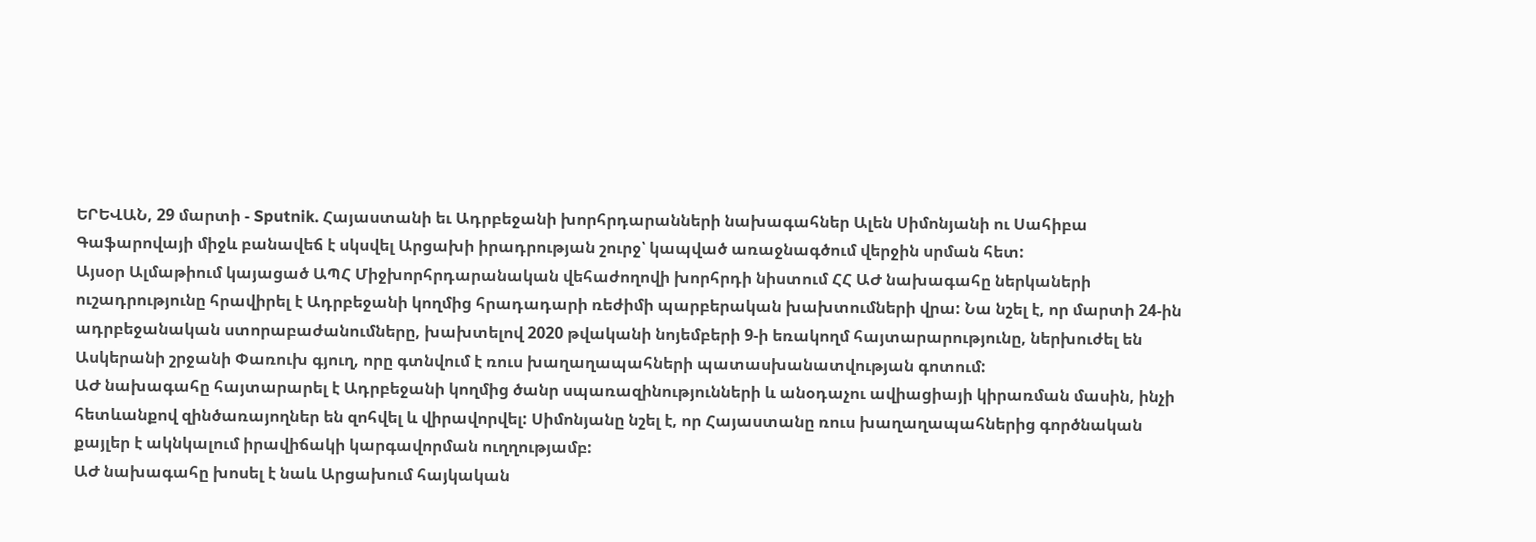ԵՐԵՎԱՆ, 29 մարտի - Sputnik. Հայաստանի եւ Ադրբեջանի խորհրդարանների նախագահներ Ալեն Սիմոնյանի ու Սահիբա Գաֆարովայի միջև բանավեճ է սկսվել Արցախի իրադրության շուրջ՝ կապված առաջնագծում վերջին սրման հետ:
Այսօր Ալմաթիում կայացած ԱՊՀ Միջխորհրդարանական վեհաժողովի խորհրդի նիստում ՀՀ ԱԺ նախագահը ներկաների ուշադրությունը հրավիրել է Ադրբեջանի կողմից հրադադարի ռեժիմի պարբերական խախտումների վրա: Նա նշել է, որ մարտի 24-ին ադրբեջանական ստորաբաժանումները, խախտելով 2020 թվականի նոյեմբերի 9-ի եռակողմ հայտարարությունը, ներխուժել են Ասկերանի շրջանի Փառուխ գյուղ, որը գտնվում է ռուս խաղաղապահների պատասխանատվության գոտում:
ԱԺ նախագահը հայտարարել է Ադրբեջանի կողմից ծանր սպառազինությունների և անօդաչու ավիացիայի կիրառման մասին, ինչի հետևանքով զինծառայողներ են զոհվել և վիրավորվել: Սիմոնյանը նշել է, որ Հայաստանը ռուս խաղաղապահներից գործնական քայլեր է ակնկալում իրավիճակի կարգավորման ուղղությամբ:
ԱԺ նախագահը խոսել է նաև Արցախում հայկական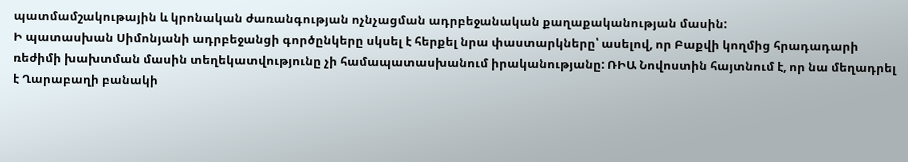պատմամշակութային և կրոնական ժառանգության ոչնչացման ադրբեջանական քաղաքականության մասին:
Ի պատասխան Սիմոնյանի ադրբեջանցի գործընկերը սկսել է հերքել նրա փաստարկները՝ ասելով, որ Բաքվի կողմից հրադադարի ռեժիմի խախտման մասին տեղեկատվությունը չի համապատասխանում իրականությանը: ՌԻԱ Նովոստին հայտնում է, որ նա մեղադրել է Ղարաբաղի բանակի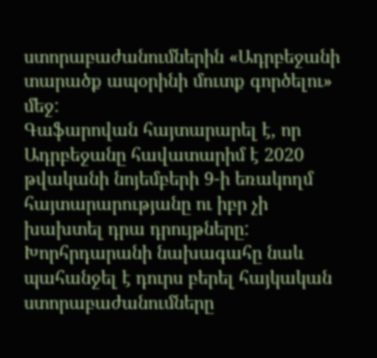ստորաբաժանումներին «Ադրբեջանի տարածք ապօրինի մուտք գործելու» մեջ:
Գաֆարովան հայտարարել է, որ Ադրբեջանը հավատարիմ է 2020 թվականի նոյեմբերի 9-ի եռակողմ հայտարարությանը ու իբր չի խախտել դրա դրույթները: Խորհրդարանի նախագահը նաև պահանջել է դուրս բերել հայկական ստորաբաժանումները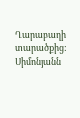Ղարաբաղի տարածքից:
Սիմոնյանն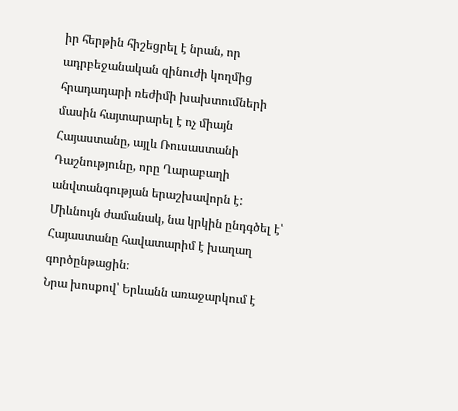իր հերթին հիշեցրել է նրան, որ ադրբեջանական զինուժի կողմից հրադադարի ռեժիմի խախտումների մասին հայտարարել է ոչ միայն Հայաստանը, այլև Ռուսաստանի Դաշնությունը, որը Ղարաբաղի անվտանգության երաշխավորն է: Միևնույն ժամանակ, նա կրկին ընդգծել է՝ Հայաստանը հավատարիմ է խաղաղ գործընթացին։
Նրա խոսքով՝ Երևանն առաջարկում է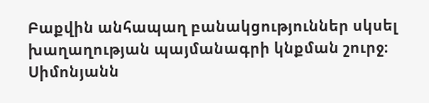Բաքվին անհապաղ բանակցություններ սկսել խաղաղության պայմանագրի կնքման շուրջ։ Սիմոնյանն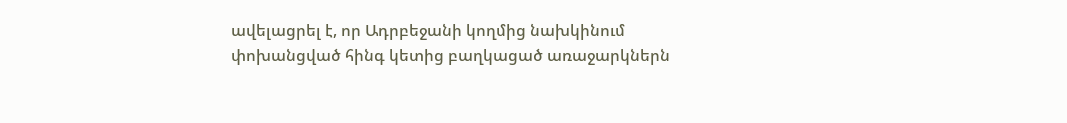ավելացրել է, որ Ադրբեջանի կողմից նախկինում փոխանցված հինգ կետից բաղկացած առաջարկներն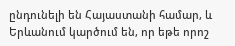ընդունելի են Հայաստանի համար, և Երևանում կարծում են, որ եթե որոշ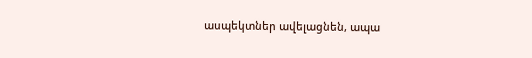ասպեկտներ ավելացնեն, ապա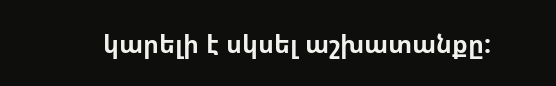կարելի է սկսել աշխատանքը: